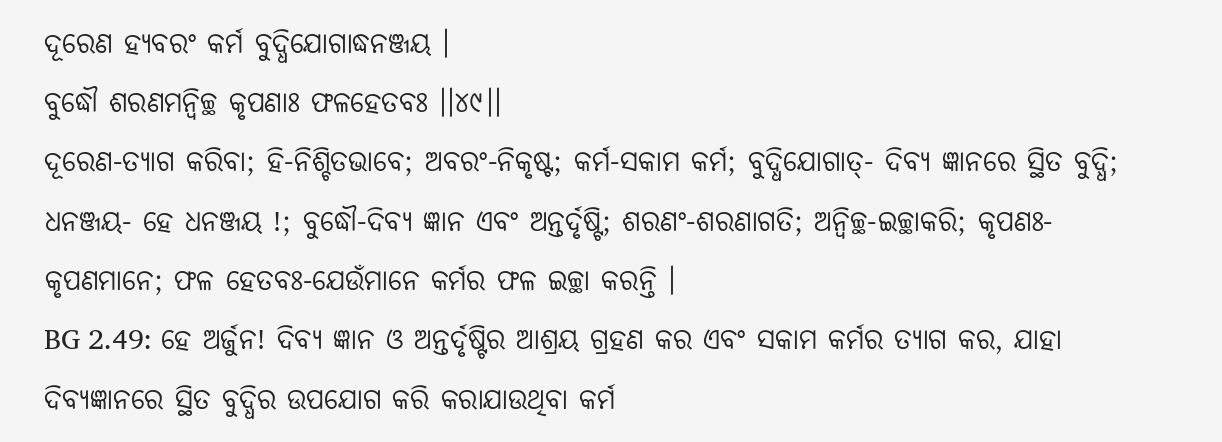ଦୂରେଣ ହ୍ୟବରଂ କର୍ମ ବୁଦ୍ଧିଯୋଗାଦ୍ଧନଞ୍ଜୟ ।
ବୁଦ୍ଧୌ ଶରଣମନ୍ୱିଚ୍ଛ କୃପଣାଃ ଫଳହେତବଃ ।।୪୯।।
ଦୂରେଣ-ତ୍ୟାଗ କରିବା; ହି-ନିଶ୍ଚିତଭାବେ; ଅବରଂ-ନିକୃଷ୍ଟ; କର୍ମ-ସକାମ କର୍ମ; ବୁଦ୍ଧିଯୋଗାତ୍- ଦିବ୍ୟ ଜ୍ଞାନରେ ସ୍ଥିତ ବୁଦ୍ଧି; ଧନଞ୍ଜୟ- ହେ ଧନଞ୍ଜୟ !; ବୁଦ୍ଧୌ-ଦିବ୍ୟ ଜ୍ଞାନ ଏବଂ ଅନ୍ତର୍ଦୃଷ୍ଟି; ଶରଣଂ-ଶରଣାଗତି; ଅନ୍ୱିଚ୍ଛ-ଇଚ୍ଛାକରି; କୃପଣଃ-କୃପଣମାନେ; ଫଳ ହେତବଃ-ଯେଉଁମାନେ କର୍ମର ଫଳ ଇଚ୍ଛା କରନ୍ତି ।
BG 2.49: ହେ ଅର୍ଜୁନ! ଦିବ୍ୟ ଜ୍ଞାନ ଓ ଅନ୍ତର୍ଦୃଷ୍ଟିର ଆଶ୍ରୟ ଗ୍ରହଣ କର ଏବଂ ସକାମ କର୍ମର ତ୍ୟାଗ କର, ଯାହା ଦିବ୍ୟଜ୍ଞାନରେ ସ୍ଥିତ ବୁଦ୍ଧିର ଉପଯୋଗ କରି କରାଯାଉଥିବା କର୍ମ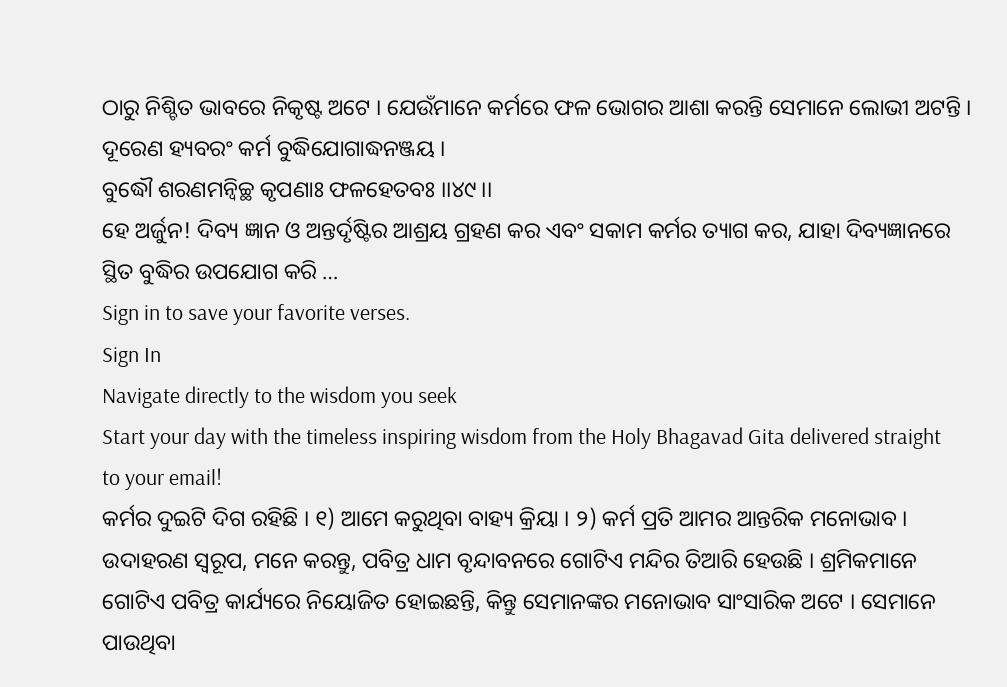ଠାରୁ ନିଶ୍ଚିତ ଭାବରେ ନିକୃଷ୍ଟ ଅଟେ । ଯେଉଁମାନେ କର୍ମରେ ଫଳ ଭୋଗର ଆଶା କରନ୍ତି ସେମାନେ ଲୋଭୀ ଅଟନ୍ତି ।
ଦୂରେଣ ହ୍ୟବରଂ କର୍ମ ବୁଦ୍ଧିଯୋଗାଦ୍ଧନଞ୍ଜୟ ।
ବୁଦ୍ଧୌ ଶରଣମନ୍ୱିଚ୍ଛ କୃପଣାଃ ଫଳହେତବଃ ।।୪୯।।
ହେ ଅର୍ଜୁନ! ଦିବ୍ୟ ଜ୍ଞାନ ଓ ଅନ୍ତର୍ଦୃଷ୍ଟିର ଆଶ୍ରୟ ଗ୍ରହଣ କର ଏବଂ ସକାମ କର୍ମର ତ୍ୟାଗ କର, ଯାହା ଦିବ୍ୟଜ୍ଞାନରେ ସ୍ଥିତ ବୁଦ୍ଧିର ଉପଯୋଗ କରି …
Sign in to save your favorite verses.
Sign In
Navigate directly to the wisdom you seek
Start your day with the timeless inspiring wisdom from the Holy Bhagavad Gita delivered straight to your email!
କର୍ମର ଦୁଇଟି ଦିଗ ରହିଛି । ୧) ଆମେ କରୁଥିବା ବାହ୍ୟ କ୍ରିୟା । ୨) କର୍ମ ପ୍ରତି ଆମର ଆନ୍ତରିକ ମନୋଭାବ । ଉଦାହରଣ ସ୍ୱରୂପ, ମନେ କରନ୍ତୁ, ପବିତ୍ର ଧାମ ବୃନ୍ଦାବନରେ ଗୋଟିଏ ମନ୍ଦିର ତିଆରି ହେଉଛି । ଶ୍ରମିକମାନେ ଗୋଟିଏ ପବିତ୍ର କାର୍ଯ୍ୟରେ ନିୟୋଜିତ ହୋଇଛନ୍ତି, କିନ୍ତୁ ସେମାନଙ୍କର ମନୋଭାବ ସାଂସାରିକ ଅଟେ । ସେମାନେ ପାଉଥିବା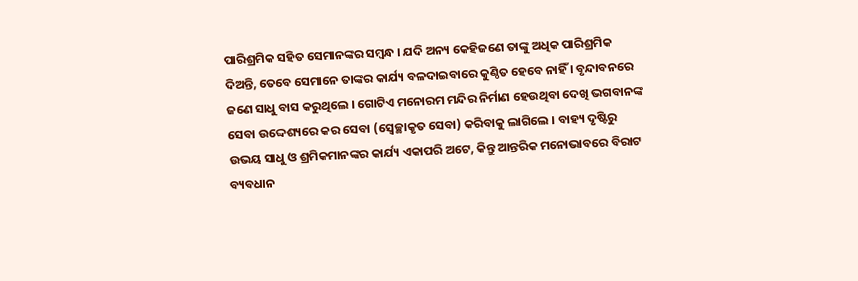ପାରିଶ୍ରମିକ ସହିତ ସେମାନଙ୍କର ସମ୍ବନ୍ଧ । ଯଦି ଅନ୍ୟ କେହିଜଣେ ତାଙ୍କୁ ଅଧିକ ପାରିଶ୍ରମିକ ଦିଅନ୍ତି, ତେବେ ସେମାନେ ତାଙ୍କର କାର୍ଯ୍ୟ ବଳଦାଇବାରେ କୁଣ୍ଠିତ ହେବେ ନାହିଁ । ବୃନ୍ଦାବନରେ ଜଣେ ସାଧୁ ବାସ କରୁଥିଲେ । ଗୋଟିଏ ମନୋରମ ମନ୍ଦିର ନିର୍ମାଣ ହେଉଥିବା ଦେଖି ଭଗବାନଙ୍କ ସେବା ଉଦ୍ଦେଶ୍ୟରେ କର ସେବା (ସ୍ୱେଚ୍ଛାକୃତ ସେବା) କରିବାକୁ ଲାଗିଲେ । ବାହ୍ୟ ଦୃଷ୍ଟିରୁ ଉଭୟ ସାଧୁ ଓ ଶ୍ରମିକମାନଙ୍କର କାର୍ଯ୍ୟ ଏକାପରି ଅଟେ, କିନ୍ତୁ ଆନ୍ତରିକ ମନୋଭାବରେ ବିରାଟ ବ୍ୟବଧାନ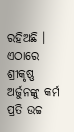ରହିଅଛି ।
ଏଠାରେ ଶ୍ରୀକୃଷ୍ଣ ଅର୍ଜୁନଙ୍କୁ କର୍ମ ପ୍ରତି ଉଚ୍ଚ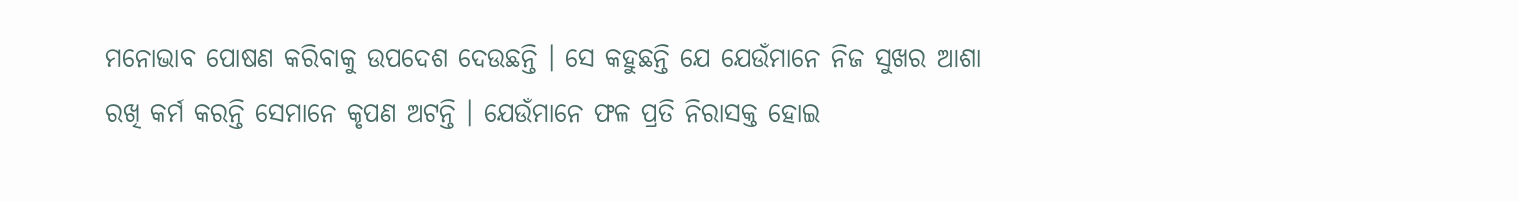ମନୋଭାବ ପୋଷଣ କରିବାକୁ ଉପଦେଶ ଦେଉଛନ୍ତି । ସେ କହୁଛନ୍ତି ଯେ ଯେଉଁମାନେ ନିଜ ସୁଖର ଆଶା ରଖି କର୍ମ କରନ୍ତି ସେମାନେ କୃପଣ ଅଟନ୍ତି । ଯେଉଁମାନେ ଫଳ ପ୍ରତି ନିରାସକ୍ତ ହୋଇ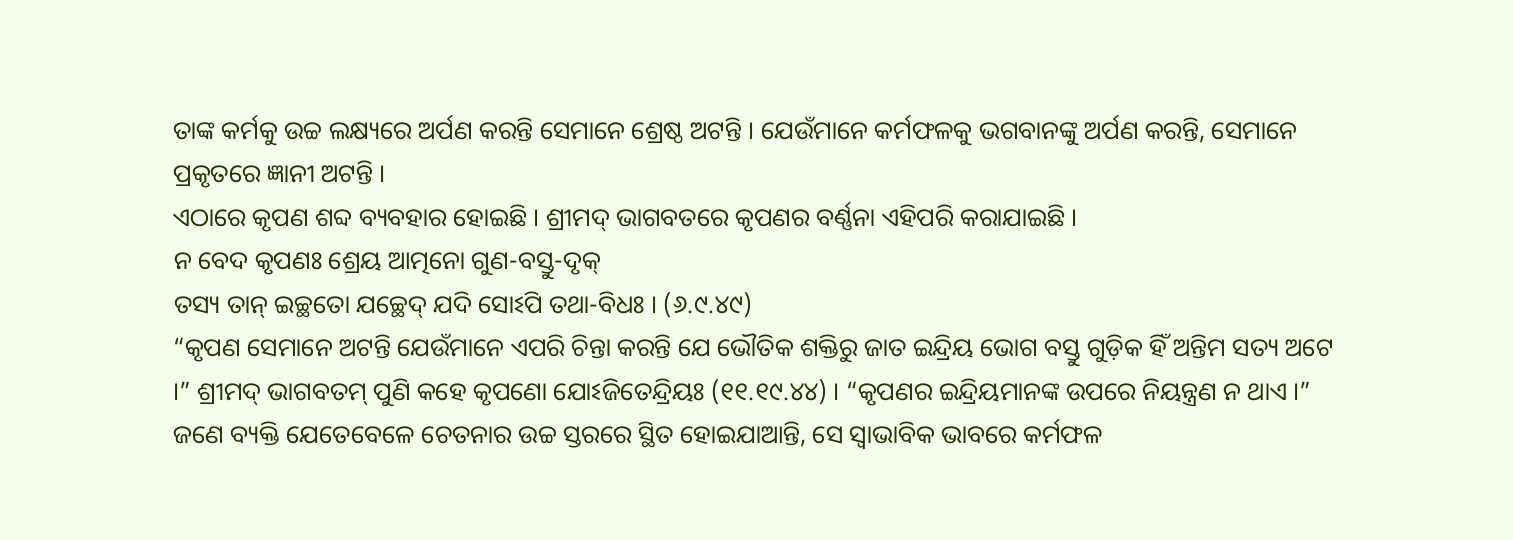ତାଙ୍କ କର୍ମକୁ ଉଚ୍ଚ ଲକ୍ଷ୍ୟରେ ଅର୍ପଣ କରନ୍ତି ସେମାନେ ଶ୍ରେଷ୍ଠ ଅଟନ୍ତି । ଯେଉଁମାନେ କର୍ମଫଳକୁ ଭଗବାନଙ୍କୁ ଅର୍ପଣ କରନ୍ତି, ସେମାନେ ପ୍ରକୃତରେ ଜ୍ଞାନୀ ଅଟନ୍ତି ।
ଏଠାରେ କୃପଣ ଶବ୍ଦ ବ୍ୟବହାର ହୋଇଛି । ଶ୍ରୀମଦ୍ ଭାଗବତରେ କୃପଣର ବର୍ଣ୍ଣନା ଏହିପରି କରାଯାଇଛି ।
ନ ବେଦ କୃପଣଃ ଶ୍ରେୟ ଆତ୍ମନୋ ଗୁଣ-ବସ୍ତୁ-ଦୃକ୍
ତସ୍ୟ ତାନ୍ ଇଚ୍ଛତୋ ଯଚ୍ଛେଦ୍ ଯଦି ସୋଽପି ତଥା-ବିଧଃ । (୬.୯.୪୯)
“କୃପଣ ସେମାନେ ଅଟନ୍ତି ଯେଉଁମାନେ ଏପରି ଚିନ୍ତା କରନ୍ତି ଯେ ଭୌତିକ ଶକ୍ତିରୁ ଜାତ ଇନ୍ଦ୍ରିୟ ଭୋଗ ବସ୍ତୁ ଗୁଡ଼ିକ ହିଁ ଅନ୍ତିମ ସତ୍ୟ ଅଟେ ।” ଶ୍ରୀମଦ୍ ଭାଗବତମ୍ ପୁଣି କହେ କୃପଣୋ ଯୋଽଜିତେନ୍ଦ୍ରିୟଃ (୧୧.୧୯.୪୪) । “କୃପଣର ଇନ୍ଦ୍ରିୟମାନଙ୍କ ଉପରେ ନିୟନ୍ତ୍ରଣ ନ ଥାଏ ।”
ଜଣେ ବ୍ୟକ୍ତି ଯେତେବେଳେ ଚେତନାର ଉଚ୍ଚ ସ୍ତରରେ ସ୍ଥିତ ହୋଇଯାଆନ୍ତି, ସେ ସ୍ୱାଭାବିକ ଭାବରେ କର୍ମଫଳ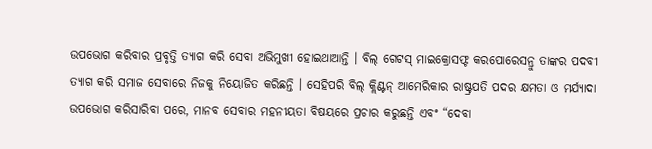ଉପଭୋଗ କରିବାର ପ୍ରବୃତ୍ତି ତ୍ୟାଗ କରି ସେବା ଅଭିମୁଖୀ ହୋଇଥାଆନ୍ତି । ବିଲ୍ ଗେଟସ୍ ମାଇକ୍ରୋସଫ୍ଟ କରପୋରେସନ୍ରୁ ତାଙ୍କର ପଦବୀ ତ୍ୟାଗ କରି ସମାଜ ସେବାରେ ନିଜକୁ ନିୟୋଜିତ କରିଛନ୍ତି । ସେହିପରି ବିଲ୍ କ୍ଲିଣ୍ଟନ୍ ଆମେରିକାର ରାଷ୍ଟ୍ରପତି ପଦର କ୍ଷମତା ଓ ମର୍ଯ୍ୟାଦା ଉପଭୋଗ କରିସାରିବା ପରେ, ମାନବ ସେବାର ମହନୀୟତା ବିଷୟରେ ପ୍ରଚାର କରୁଛନ୍ତି ଏବଂ “ଦେବା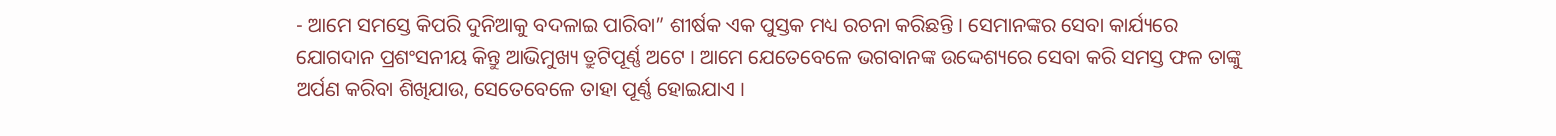- ଆମେ ସମସ୍ତେ କିପରି ଦୁନିଆକୁ ବଦଳାଇ ପାରିବା” ଶୀର୍ଷକ ଏକ ପୁସ୍ତକ ମଧ୍ୟ ରଚନା କରିଛନ୍ତି । ସେମାନଙ୍କର ସେବା କାର୍ଯ୍ୟରେ ଯୋଗଦାନ ପ୍ରଶଂସନୀୟ କିନ୍ତୁ ଆଭିମୁଖ୍ୟ ତ୍ରୁଟିପୂର୍ଣ୍ଣ ଅଟେ । ଆମେ ଯେତେବେଳେ ଭଗବାନଙ୍କ ଉଦ୍ଦେଶ୍ୟରେ ସେବା କରି ସମସ୍ତ ଫଳ ତାଙ୍କୁ ଅର୍ପଣ କରିବା ଶିଖିଯାଉ, ସେତେବେଳେ ତାହା ପୂର୍ଣ୍ଣ ହୋଇଯାଏ ।